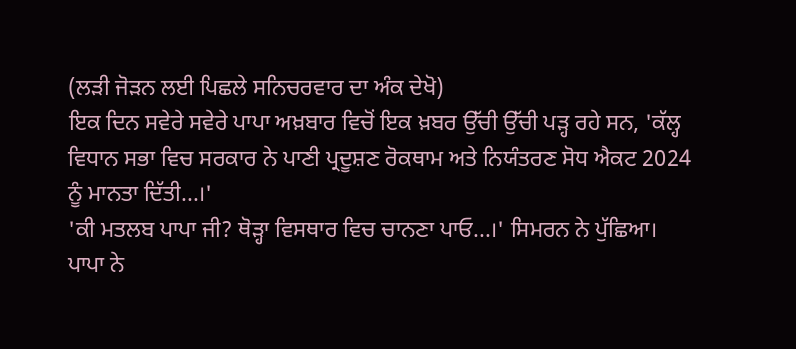(ਲੜੀ ਜੋੜਨ ਲਈ ਪਿਛਲੇ ਸਨਿਚਰਵਾਰ ਦਾ ਅੰਕ ਦੇਖੋ)
ਇਕ ਦਿਨ ਸਵੇਰੇ ਸਵੇਰੇ ਪਾਪਾ ਅਖ਼ਬਾਰ ਵਿਚੋਂ ਇਕ ਖ਼ਬਰ ਉੱਚੀ ਉੱਚੀ ਪੜ੍ਹ ਰਹੇ ਸਨ, 'ਕੱਲ੍ਹ ਵਿਧਾਨ ਸਭਾ ਵਿਚ ਸਰਕਾਰ ਨੇ ਪਾਣੀ ਪ੍ਰਦੂਸ਼ਣ ਰੋਕਥਾਮ ਅਤੇ ਨਿਯੰਤਰਣ ਸੋਧ ਐਕਟ 2024 ਨੂੰ ਮਾਨਤਾ ਦਿੱਤੀ...।'
'ਕੀ ਮਤਲਬ ਪਾਪਾ ਜੀ? ਥੋੜ੍ਹਾ ਵਿਸਥਾਰ ਵਿਚ ਚਾਨਣਾ ਪਾਓ...।' ਸਿਮਰਨ ਨੇ ਪੁੱਛਿਆ।
ਪਾਪਾ ਨੇ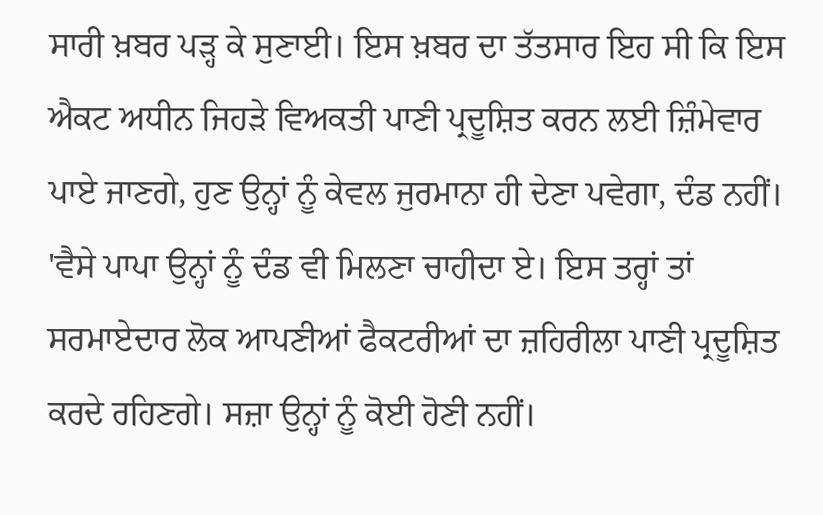ਸਾਰੀ ਖ਼ਬਰ ਪੜ੍ਹ ਕੇ ਸੁਣਾਈ। ਇਸ ਖ਼ਬਰ ਦਾ ਤੱਤਸਾਰ ਇਹ ਸੀ ਕਿ ਇਸ ਐਕਟ ਅਧੀਨ ਜਿਹੜੇ ਵਿਅਕਤੀ ਪਾਣੀ ਪ੍ਰਦੂਸ਼ਿਤ ਕਰਨ ਲਈ ਜ਼ਿੰਮੇਵਾਰ ਪਾਏ ਜਾਣਗੇ, ਹੁਣ ਉਨ੍ਹਾਂ ਨੂੰ ਕੇਵਲ ਜੁਰਮਾਨਾ ਹੀ ਦੇਣਾ ਪਵੇਗਾ, ਦੰਡ ਨਹੀਂ।
'ਵੈਸੇ ਪਾਪਾ ਉਨ੍ਹਾਂ ਨੂੰ ਦੰਡ ਵੀ ਮਿਲਣਾ ਚਾਹੀਦਾ ਏ। ਇਸ ਤਰ੍ਹਾਂ ਤਾਂ ਸਰਮਾਏਦਾਰ ਲੋਕ ਆਪਣੀਆਂ ਫੈਕਟਰੀਆਂ ਦਾ ਜ਼ਹਿਰੀਲਾ ਪਾਣੀ ਪ੍ਰਦੂਸ਼ਿਤ ਕਰਦੇ ਰਹਿਣਗੇ। ਸਜ਼ਾ ਉਨ੍ਹਾਂ ਨੂੰ ਕੋਈ ਹੋਣੀ ਨਹੀਂ।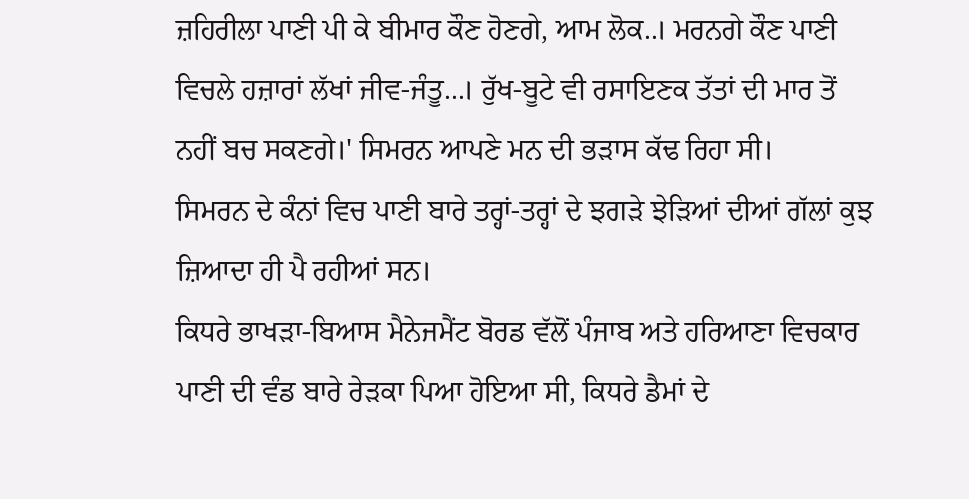ਜ਼ਹਿਰੀਲਾ ਪਾਣੀ ਪੀ ਕੇ ਬੀਮਾਰ ਕੌਣ ਹੋਣਗੇ, ਆਮ ਲੋਕ..। ਮਰਨਗੇ ਕੌਣ ਪਾਣੀ ਵਿਚਲੇ ਹਜ਼ਾਰਾਂ ਲੱਖਾਂ ਜੀਵ-ਜੰਤੂ...। ਰੁੱਖ-ਬੂਟੇ ਵੀ ਰਸਾਇਣਕ ਤੱਤਾਂ ਦੀ ਮਾਰ ਤੋਂ ਨਹੀਂ ਬਚ ਸਕਣਗੇ।' ਸਿਮਰਨ ਆਪਣੇ ਮਨ ਦੀ ਭੜਾਸ ਕੱਢ ਰਿਹਾ ਸੀ।
ਸਿਮਰਨ ਦੇ ਕੰਨਾਂ ਵਿਚ ਪਾਣੀ ਬਾਰੇ ਤਰ੍ਹਾਂ-ਤਰ੍ਹਾਂ ਦੇ ਝਗੜੇ ਝੇੜਿਆਂ ਦੀਆਂ ਗੱਲਾਂ ਕੁਝ ਜ਼ਿਆਦਾ ਹੀ ਪੈ ਰਹੀਆਂ ਸਨ।
ਕਿਧਰੇ ਭਾਖੜਾ-ਬਿਆਸ ਮੈਨੇਜਮੈਂਟ ਬੋਰਡ ਵੱਲੋਂ ਪੰਜਾਬ ਅਤੇ ਹਰਿਆਣਾ ਵਿਚਕਾਰ ਪਾਣੀ ਦੀ ਵੰਡ ਬਾਰੇ ਰੇੜਕਾ ਪਿਆ ਹੋਇਆ ਸੀ, ਕਿਧਰੇ ਡੈਮਾਂ ਦੇ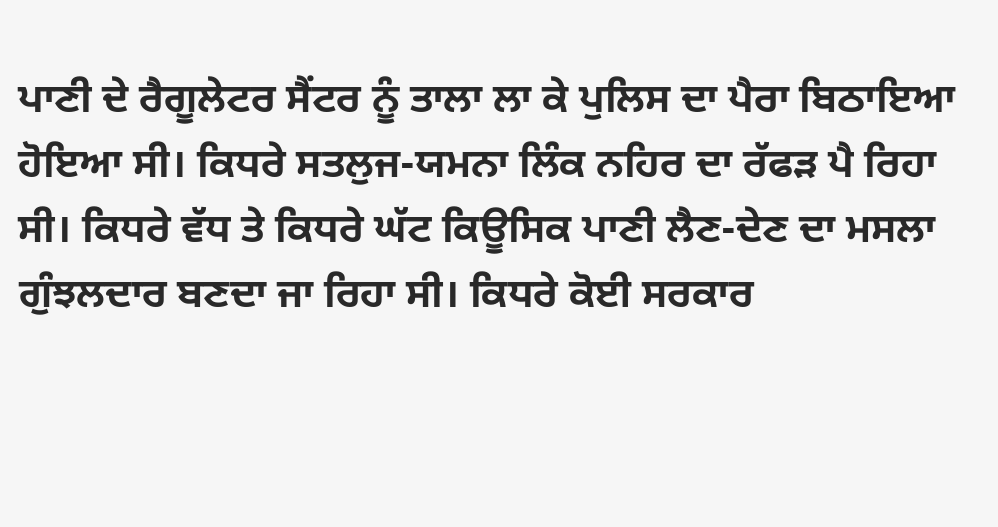ਪਾਣੀ ਦੇ ਰੈਗੂਲੇਟਰ ਸੈਂਟਰ ਨੂੰ ਤਾਲਾ ਲਾ ਕੇ ਪੁਲਿਸ ਦਾ ਪੈਰਾ ਬਿਠਾਇਆ ਹੋਇਆ ਸੀ। ਕਿਧਰੇ ਸਤਲੁਜ-ਯਮਨਾ ਲਿੰਕ ਨਹਿਰ ਦਾ ਰੱਫੜ ਪੈ ਰਿਹਾ ਸੀ। ਕਿਧਰੇ ਵੱਧ ਤੇ ਕਿਧਰੇ ਘੱਟ ਕਿਊਸਿਕ ਪਾਣੀ ਲੈਣ-ਦੇਣ ਦਾ ਮਸਲਾ ਗੁੰਝਲਦਾਰ ਬਣਦਾ ਜਾ ਰਿਹਾ ਸੀ। ਕਿਧਰੇ ਕੋਈ ਸਰਕਾਰ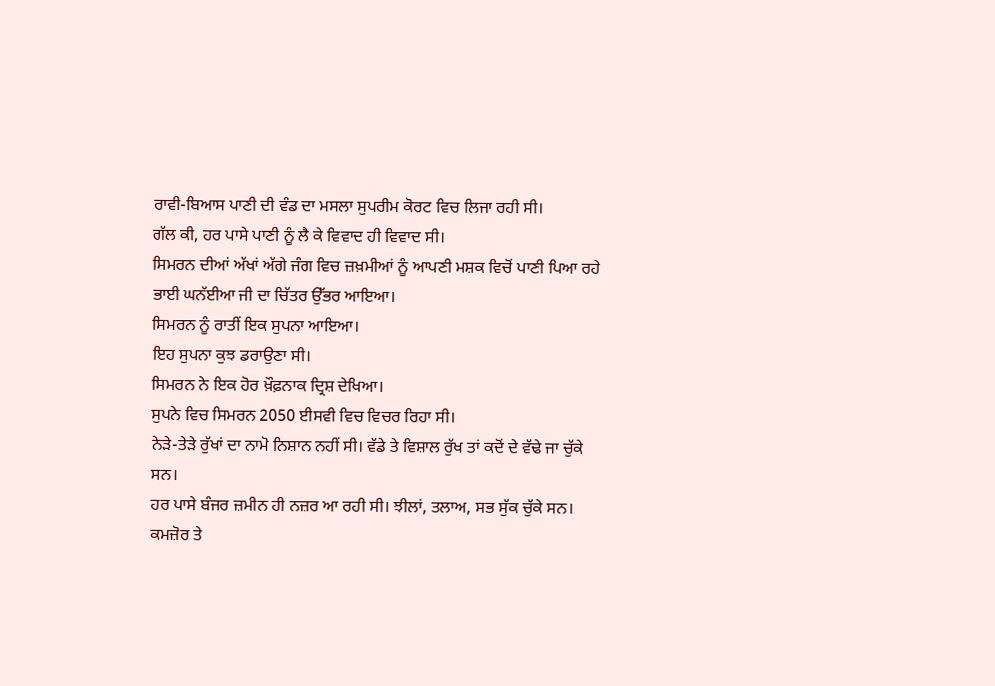ਰਾਵੀ-ਬਿਆਸ ਪਾਣੀ ਦੀ ਵੰਡ ਦਾ ਮਸਲਾ ਸੁਪਰੀਮ ਕੋਰਟ ਵਿਚ ਲਿਜਾ ਰਹੀ ਸੀ।
ਗੱਲ ਕੀ, ਹਰ ਪਾਸੇ ਪਾਣੀ ਨੂੰ ਲੈ ਕੇ ਵਿਵਾਦ ਹੀ ਵਿਵਾਦ ਸੀ।
ਸਿਮਰਨ ਦੀਆਂ ਅੱਖਾਂ ਅੱਗੇ ਜੰਗ ਵਿਚ ਜ਼ਖ਼ਮੀਆਂ ਨੂੰ ਆਪਣੀ ਮਸ਼ਕ ਵਿਚੋਂ ਪਾਣੀ ਪਿਆ ਰਹੇ ਭਾਈ ਘਨੱਈਆ ਜੀ ਦਾ ਚਿੱਤਰ ਉੱਭਰ ਆਇਆ।
ਸਿਮਰਨ ਨੂੰ ਰਾਤੀਂ ਇਕ ਸੁਪਨਾ ਆਇਆ।
ਇਹ ਸੁਪਨਾ ਕੁਝ ਡਰਾਉਣਾ ਸੀ।
ਸਿਮਰਨ ਨੇ ਇਕ ਹੋਰ ਖ਼ੌਫ਼ਨਾਕ ਦ੍ਰਿਸ਼ ਦੇਖਿਆ।
ਸੁਪਨੇ ਵਿਚ ਸਿਮਰਨ 2050 ਈਸਵੀ ਵਿਚ ਵਿਚਰ ਰਿਹਾ ਸੀ।
ਨੇੜੇ-ਤੇੜੇ ਰੁੱਖਾਂ ਦਾ ਨਾਮੋ ਨਿਸ਼ਾਨ ਨਹੀਂ ਸੀ। ਵੱਡੇ ਤੇ ਵਿਸ਼ਾਲ ਰੁੱਖ ਤਾਂ ਕਦੋਂ ਦੇ ਵੱਢੇ ਜਾ ਚੁੱਕੇ ਸਨ।
ਹਰ ਪਾਸੇ ਬੰਜਰ ਜ਼ਮੀਨ ਹੀ ਨਜ਼ਰ ਆ ਰਹੀ ਸੀ। ਝੀਲਾਂ, ਤਲਾਅ, ਸਭ ਸੁੱਕ ਚੁੱਕੇ ਸਨ।
ਕਮਜ਼ੋਰ ਤੇ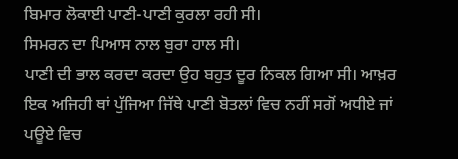ਬਿਮਾਰ ਲੋਕਾਈ ਪਾਣੀ-ਪਾਣੀ ਕੁਰਲਾ ਰਹੀ ਸੀ।
ਸਿਮਰਨ ਦਾ ਪਿਆਸ ਨਾਲ ਬੁਰਾ ਹਾਲ ਸੀ।
ਪਾਣੀ ਦੀ ਭਾਲ ਕਰਦਾ ਕਰਦਾ ਉਹ ਬਹੁਤ ਦੂਰ ਨਿਕਲ ਗਿਆ ਸੀ। ਆਖ਼ਰ ਇਕ ਅਜਿਹੀ ਥਾਂ ਪੁੱਜਿਆ ਜਿੱਥੇ ਪਾਣੀ ਬੋਤਲਾਂ ਵਿਚ ਨਹੀਂ ਸਗੋਂ ਅਧੀਏ ਜਾਂ ਪਊਏ ਵਿਚ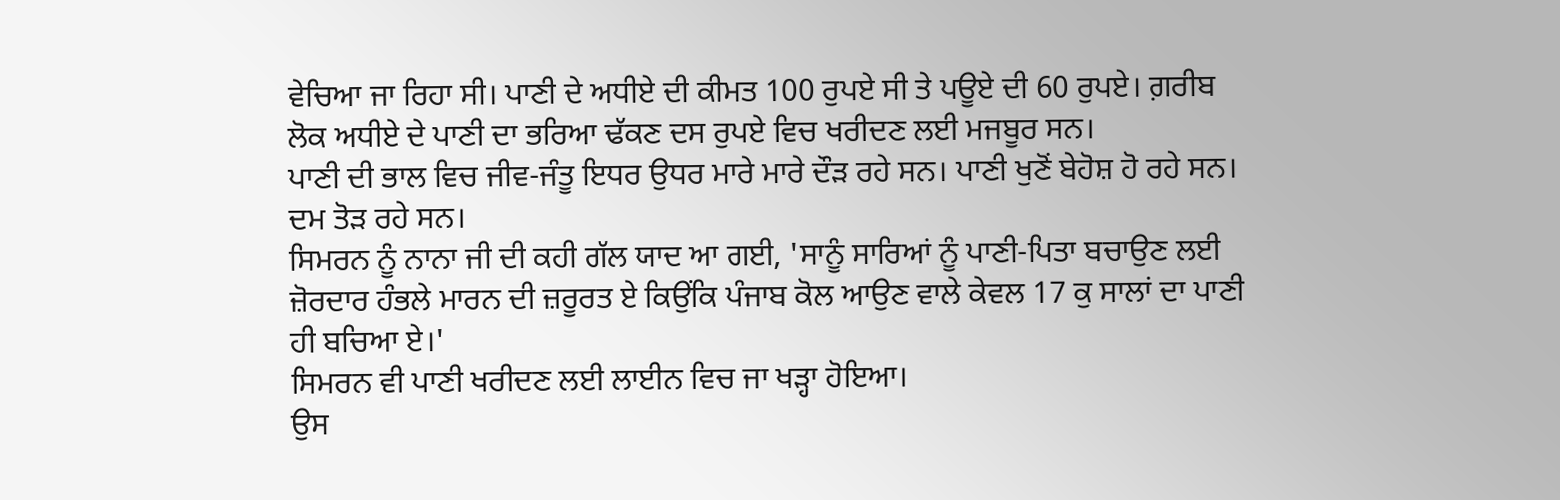ਵੇਚਿਆ ਜਾ ਰਿਹਾ ਸੀ। ਪਾਣੀ ਦੇ ਅਧੀਏ ਦੀ ਕੀਮਤ 100 ਰੁਪਏ ਸੀ ਤੇ ਪਊਏ ਦੀ 60 ਰੁਪਏ। ਗ਼ਰੀਬ ਲੋਕ ਅਧੀਏ ਦੇ ਪਾਣੀ ਦਾ ਭਰਿਆ ਢੱਕਣ ਦਸ ਰੁਪਏ ਵਿਚ ਖਰੀਦਣ ਲਈ ਮਜਬੂਰ ਸਨ।
ਪਾਣੀ ਦੀ ਭਾਲ ਵਿਚ ਜੀਵ-ਜੰਤੂ ਇਧਰ ਉਧਰ ਮਾਰੇ ਮਾਰੇ ਦੌੜ ਰਹੇ ਸਨ। ਪਾਣੀ ਖੁਣੋਂ ਬੇਹੋਸ਼ ਹੋ ਰਹੇ ਸਨ। ਦਮ ਤੋੜ ਰਹੇ ਸਨ।
ਸਿਮਰਨ ਨੂੰ ਨਾਨਾ ਜੀ ਦੀ ਕਹੀ ਗੱਲ ਯਾਦ ਆ ਗਈ, 'ਸਾਨੂੰ ਸਾਰਿਆਂ ਨੂੰ ਪਾਣੀ-ਪਿਤਾ ਬਚਾਉਣ ਲਈ ਜ਼ੋਰਦਾਰ ਹੰਭਲੇ ਮਾਰਨ ਦੀ ਜ਼ਰੂਰਤ ਏ ਕਿਉਂਕਿ ਪੰਜਾਬ ਕੋਲ ਆਉਣ ਵਾਲੇ ਕੇਵਲ 17 ਕੁ ਸਾਲਾਂ ਦਾ ਪਾਣੀ ਹੀ ਬਚਿਆ ਏ।'
ਸਿਮਰਨ ਵੀ ਪਾਣੀ ਖਰੀਦਣ ਲਈ ਲਾਈਨ ਵਿਚ ਜਾ ਖੜ੍ਹਾ ਹੋਇਆ।
ਉਸ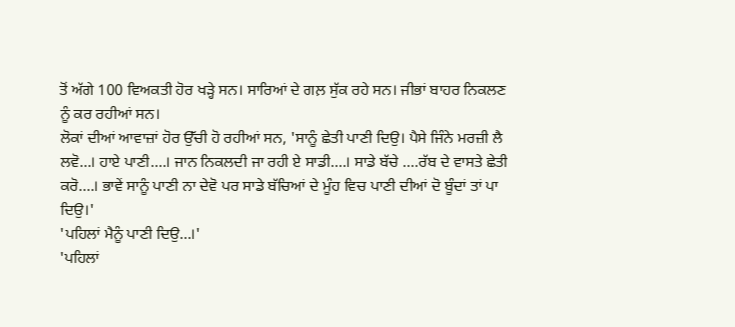ਤੋਂ ਅੱਗੇ 100 ਵਿਅਕਤੀ ਹੋਰ ਖੜ੍ਹੇ ਸਨ। ਸਾਰਿਆਂ ਦੇ ਗਲ਼ ਸੁੱਕ ਰਹੇ ਸਨ। ਜੀਭਾਂ ਬਾਹਰ ਨਿਕਲਣ ਨੂੰ ਕਰ ਰਹੀਆਂ ਸਨ।
ਲੋਕਾਂ ਦੀਆਂ ਆਵਾਜ਼ਾਂ ਹੋਰ ਉੱਚੀ ਹੋ ਰਹੀਆਂ ਸਨ, 'ਸਾਨੂੰ ਛੇਤੀ ਪਾਣੀ ਦਿਉ। ਪੈਸੇ ਜਿੰਨੇ ਮਰਜ਼ੀ ਲੈ ਲਵੋ...। ਹਾਏ ਪਾਣੀ....। ਜਾਨ ਨਿਕਲਦੀ ਜਾ ਰਹੀ ਏ ਸਾਡੀ....। ਸਾਡੇ ਬੱਚੇ ....ਰੱਬ ਦੇ ਵਾਸਤੇ ਛੇਤੀ ਕਰੋ....। ਭਾਵੇਂ ਸਾਨੂੰ ਪਾਣੀ ਨਾ ਦੇਵੋ ਪਰ ਸਾਡੇ ਬੱਚਿਆਂ ਦੇ ਮੂੰਹ ਵਿਚ ਪਾਣੀ ਦੀਆਂ ਦੋ ਬੂੰਦਾਂ ਤਾਂ ਪਾ ਦਿਉ।'
'ਪਹਿਲਾਂ ਮੈਨੂੰ ਪਾਣੀ ਦਿਉ...।'
'ਪਹਿਲਾਂ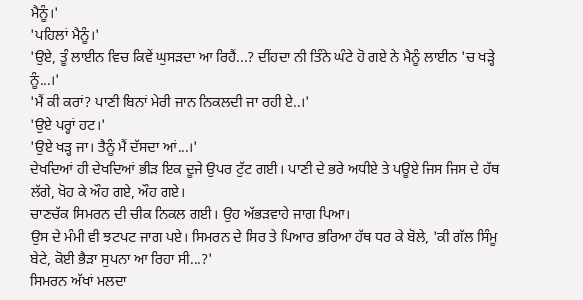ਮੈਨੂੰ।'
'ਪਹਿਲਾਂ ਮੈਨੂੰ।'
'ਉਏ, ਤੂੰ ਲਾਈਨ ਵਿਚ ਕਿਵੇਂ ਘੁਸੜਦਾ ਆ ਰਿਹੈਂ...? ਦੀਂਹਦਾ ਨੀ ਤਿੰਨੇ ਘੰਟੇ ਹੋ ਗਏ ਨੇ ਮੈਨੂੰ ਲਾਈਨ 'ਚ ਖੜ੍ਹੇ ਨੂੰ...।'
'ਮੈਂ ਕੀ ਕਰਾਂ? ਪਾਣੀ ਬਿਨਾਂ ਮੇਰੀ ਜਾਨ ਨਿਕਲਦੀ ਜਾ ਰਹੀ ਏ..।'
'ਉਏ ਪਰ੍ਹਾਂ ਹਟ।'
'ਉਏ ਖੜ੍ਹ ਜਾ। ਤੈਨੂੰ ਮੈਂ ਦੱਸਦਾ ਆਂ...।'
ਦੇਖਦਿਆਂ ਹੀ ਦੇਖਦਿਆਂ ਭੀੜ ਇਕ ਦੂਜੇ ਉਪਰ ਟੁੱਟ ਗਈ। ਪਾਣੀ ਦੇ ਭਰੇ ਅਧੀਏ ਤੇ ਪਊਏ ਜਿਸ ਜਿਸ ਦੇ ਹੱਥ ਲੱਗੇ, ਖੋਹ ਕੇ ਔਹ ਗਏ, ਔਹ ਗਏ।
ਚਾਣਚੱਕ ਸਿਮਰਨ ਦੀ ਚੀਕ ਨਿਕਲ ਗਈ। ਉਹ ਅੱਭੜਵਾਹੇ ਜਾਗ ਪਿਆ।
ਉਸ ਦੇ ਮੰਮੀ ਵੀ ਝਟਪਟ ਜਾਗ ਪਏ। ਸਿਮਰਨ ਦੇ ਸਿਰ ਤੇ ਪਿਆਰ ਭਰਿਆ ਹੱਥ ਧਰ ਕੇ ਬੋਲੇ, 'ਕੀ ਗੱਲ ਸਿੰਮੂ ਬੇਟੇ, ਕੋਈ ਭੈੜਾ ਸੁਪਨਾ ਆ ਰਿਹਾ ਸੀ...?'
ਸਿਮਰਨ ਅੱਖਾਂ ਮਲਦਾ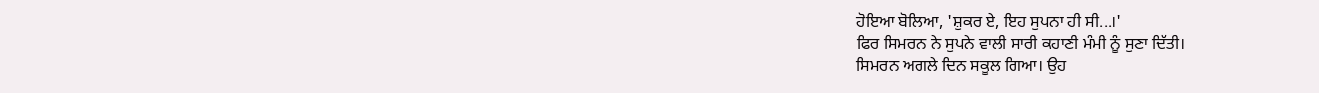ਹੋਇਆ ਬੋਲਿਆ, 'ਸ਼ੁਕਰ ਏ, ਇਹ ਸੁਪਨਾ ਹੀ ਸੀ...।'
ਫਿਰ ਸਿਮਰਨ ਨੇ ਸੁਪਨੇ ਵਾਲੀ ਸਾਰੀ ਕਹਾਣੀ ਮੰਮੀ ਨੂੰ ਸੁਣਾ ਦਿੱਤੀ।
ਸਿਮਰਨ ਅਗਲੇ ਦਿਨ ਸਕੂਲ ਗਿਆ। ਉਹ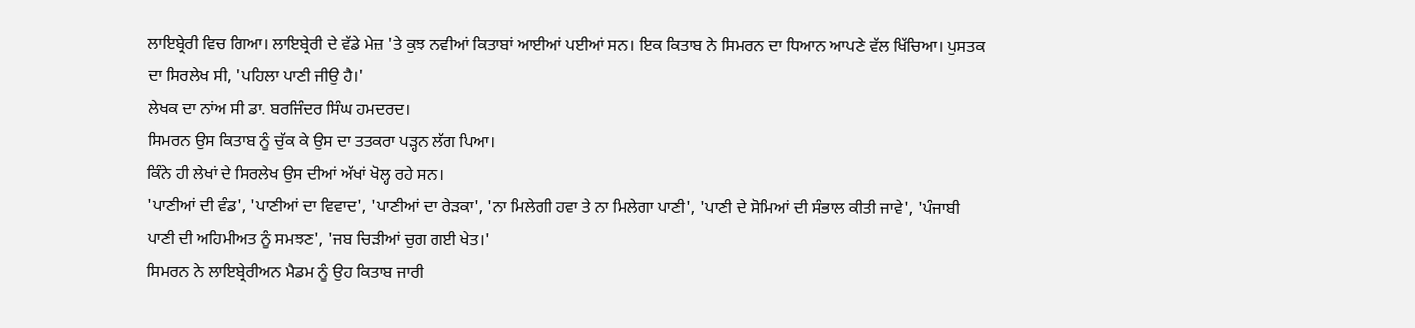ਲਾਇਬ੍ਰੇਰੀ ਵਿਚ ਗਿਆ। ਲਾਇਬ੍ਰੇਰੀ ਦੇ ਵੱਡੇ ਮੇਜ਼ 'ਤੇ ਕੁਝ ਨਵੀਆਂ ਕਿਤਾਬਾਂ ਆਈਆਂ ਪਈਆਂ ਸਨ। ਇਕ ਕਿਤਾਬ ਨੇ ਸਿਮਰਨ ਦਾ ਧਿਆਨ ਆਪਣੇ ਵੱਲ ਖਿੱਚਿਆ। ਪੁਸਤਕ ਦਾ ਸਿਰਲੇਖ ਸੀ, 'ਪਹਿਲਾ ਪਾਣੀ ਜੀਉ ਹੈ।'
ਲੇਖਕ ਦਾ ਨਾਂਅ ਸੀ ਡਾ. ਬਰਜਿੰਦਰ ਸਿੰਘ ਹਮਦਰਦ।
ਸਿਮਰਨ ਉਸ ਕਿਤਾਬ ਨੂੰ ਚੁੱਕ ਕੇ ਉਸ ਦਾ ਤਤਕਰਾ ਪੜ੍ਹਨ ਲੱਗ ਪਿਆ।
ਕਿੰਨੇ ਹੀ ਲੇਖਾਂ ਦੇ ਸਿਰਲੇਖ ਉਸ ਦੀਆਂ ਅੱਖਾਂ ਖੋਲ੍ਹ ਰਹੇ ਸਨ।
'ਪਾਣੀਆਂ ਦੀ ਵੰਡ', 'ਪਾਣੀਆਂ ਦਾ ਵਿਵਾਦ', 'ਪਾਣੀਆਂ ਦਾ ਰੇੜਕਾ', 'ਨਾ ਮਿਲੇਗੀ ਹਵਾ ਤੇ ਨਾ ਮਿਲੇਗਾ ਪਾਣੀ', 'ਪਾਣੀ ਦੇ ਸੋਮਿਆਂ ਦੀ ਸੰਭਾਲ ਕੀਤੀ ਜਾਵੇ', 'ਪੰਜਾਬੀ ਪਾਣੀ ਦੀ ਅਹਿਮੀਅਤ ਨੂੰ ਸਮਝਣ', 'ਜਬ ਚਿੜੀਆਂ ਚੁਗ ਗਈ ਖੇਤ।'
ਸਿਮਰਨ ਨੇ ਲਾਇਬ੍ਰੇਰੀਅਨ ਮੈਡਮ ਨੂੰ ਉਹ ਕਿਤਾਬ ਜਾਰੀ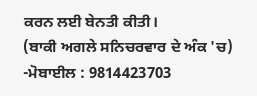ਕਰਨ ਲਈ ਬੇਨਤੀ ਕੀਤੀ।
(ਬਾਕੀ ਅਗਲੇ ਸਨਿਚਰਵਾਰ ਦੇ ਅੰਕ 'ਚ)
-ਮੋਬਾਈਲ : 9814423703